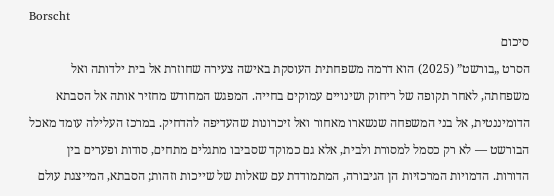Borscht
סיכום
הסרט „בורשט” (2025) הוא דרמה משפחתית העוסקת באישה צעירה שחוזרת אל בית ילדותה ואל משפחתה, לאחר תקופה של ריחוק ושינויים עמוקים בחייה. המפגש המחודש מחזיר אותה אל הסבתא הדומיננטית, אל בני המשפחה שנשארו מאחור ואל זיכרונות שהעדיפה להדחיק. במרכז העלילה עומד מאכל הבורשט — לא רק כסמל למסורת ולבית, אלא גם כמוקד שסביבו מתגלים מתחים, סודות ופערים בין הדורות. הדמויות המרכזיות הן הגיבורה, המתמודדת עם שאלות של שייכות וזהות; הסבתא, המייצגת עולם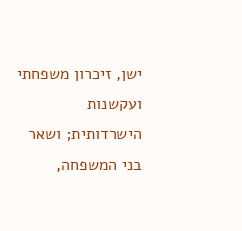ישן, זיכרון משפחתי ועקשנות הישרדותית; ושאר בני המשפחה,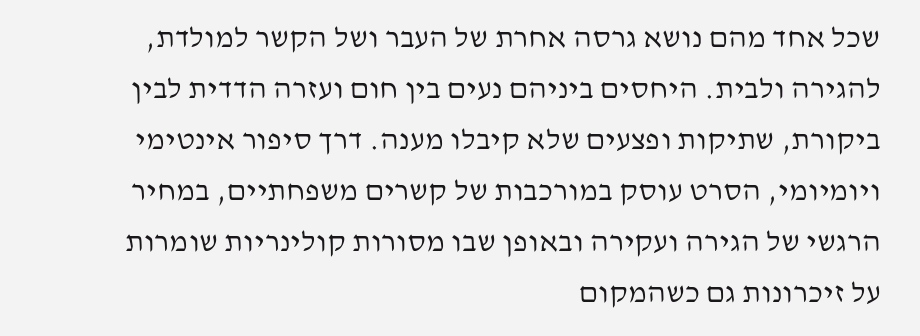שכל אחד מהם נושא גרסה אחרת של העבר ושל הקשר למולדת, להגירה ולבית. היחסים ביניהם נעים בין חום ועזרה הדדית לבין ביקורת, שתיקות ופצעים שלא קיבלו מענה. דרך סיפור אינטימי ויומיומי, הסרט עוסק במורכבות של קשרים משפחתיים, במחיר הרגשי של הגירה ועקירה ובאופן שבו מסורות קולינריות שומרות על זיכרונות גם כשהמקום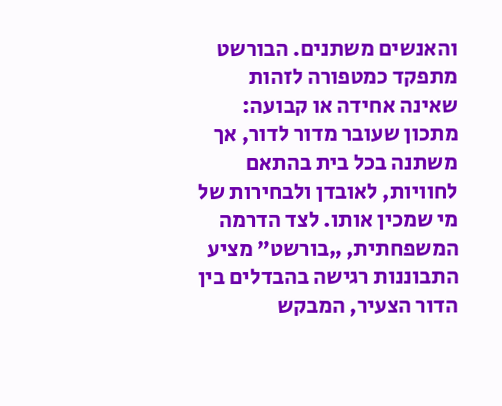והאנשים משתנים. הבורשט מתפקד כמטפורה לזהות שאינה אחידה או קבועה: מתכון שעובר מדור לדור, אך משתנה בכל בית בהתאם לחוויות, לאובדן ולבחירות של מי שמכין אותו. לצד הדרמה המשפחתית, „בורשט” מציע התבוננות רגישה בהבדלים בין הדור הצעיר, המבקש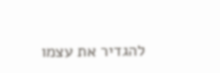להגדיר את עצמו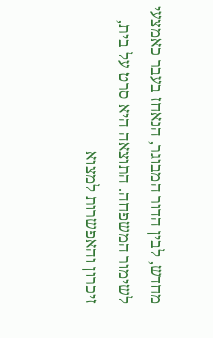מחדש, לבין הדור המבוגר, הנאחז בעבר כאמצעי לשימור המשפחה. התוצאה היא סרט על בית, זיכרון והאפשרות למצוא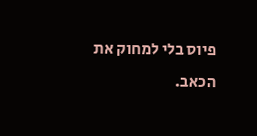פיוס בלי למחוק את הכאב.